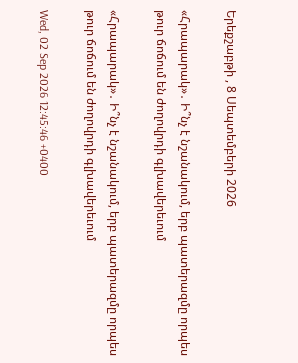Երեքշաբթի , 8 Սեպտեմբերի 2026

«Հրապարակ»․ Ի՞նչ է նշանակում, երբ պատերազմը որպես թուր ճոճում են ժողովրդի գլխավերեւում

«Հրապարակ»․ Ի՞նչ է նշանակում, երբ պատերազմը որպես թուր ճոճում են ժողովրդի գլխավերեւում

Wed, 02 Sep 2026 12:45:46 +0400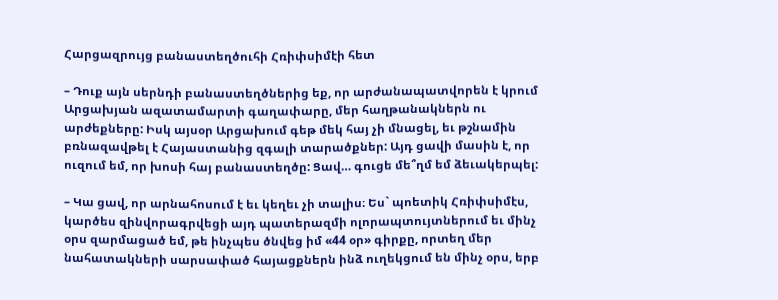Հարցազրույց բանաստեղծուհի Հռիփսիմէի հետ

– Դուք այն սերնդի բանաստեղծներից եք, որ արժանապատվորեն է կրում Արցախյան ազատամարտի գաղափարը, մեր հաղթանակներն ու արժեքները: Իսկ այսօր Արցախում գեթ մեկ հայ չի մնացել, եւ թշնամին բռնազավթել է Հայաստանից զգալի տարածքներ: Այդ ցավի մասին է, որ ուզում եմ, որ խոսի հայ բանաստեղծը: Ցավ… գուցե մե՞ղմ եմ ձեւակերպել:

– Կա ցավ, որ արնահոսում է եւ կեղեւ չի տալիս։ Ես` պոետիկ Հռիփսիմէս, կարծես զինվորագրվեցի այդ պատերազմի ոլորապտույտներում եւ մինչ օրս զարմացած եմ, թե ինչպես ծնվեց իմ «44 օր» գիրքը, որտեղ մեր նահատակների սարսափած հայացքներն ինձ ուղեկցում են մինչ օրս, երբ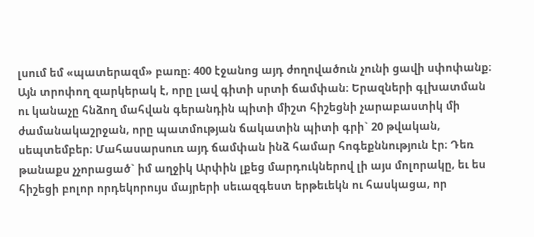լսում եմ «պատերազմ» բառը։ 400 էջանոց այդ ժողովածուն չունի ցավի սփոփանք։ Այն տրոփող զարկերակ է, որը լավ գիտի սրտի ճամփան։ Երազների գլխատման ու կանաչը հնձող մահվան գերանդին պիտի միշտ հիշեցնի չարաբաստիկ մի ժամանակաշրջան, որը պատմության ճակատին պիտի գրի` 20 թվական, սեպտեմբեր։ Մահասարսուռ այդ ճամփան ինձ համար հոգեքննություն էր։ Դեռ թանաքս չչորացած` իմ աղջիկ Արփին լքեց մարդուկներով լի այս մոլորակը, եւ ես հիշեցի բոլոր որդեկորույս մայրերի սեւազգեստ երթեւեկն ու հասկացա, որ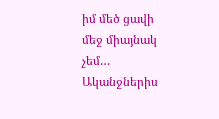իմ մեծ ցավի մեջ միայնակ չեմ…
Ականջներիս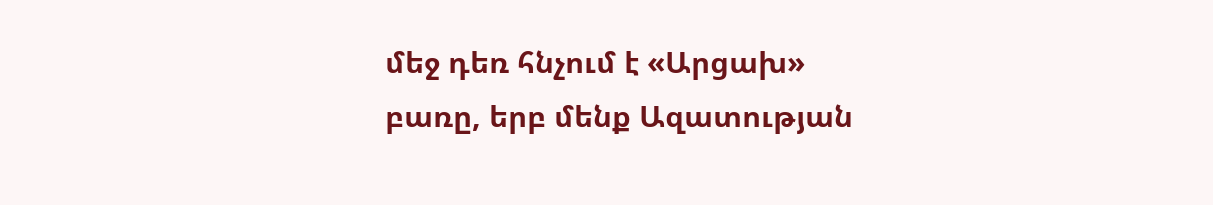մեջ դեռ հնչում է «Արցախ» բառը, երբ մենք Ազատության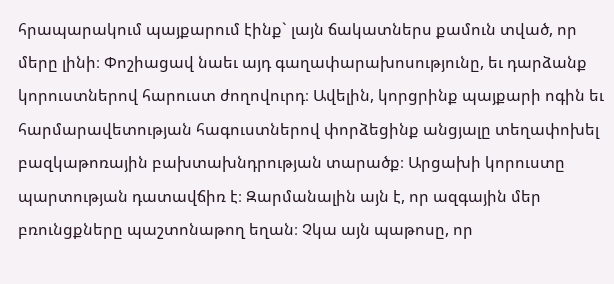հրապարակում պայքարում էինք` լայն ճակատներս քամուն տված, որ մերը լինի։ Փոշիացավ նաեւ այդ գաղափարախոսությունը, եւ դարձանք կորուստներով հարուստ ժողովուրդ։ Ավելին, կորցրինք պայքարի ոգին եւ հարմարավետության հագուստներով փորձեցինք անցյալը տեղափոխել բազկաթոռային բախտախնդրության տարածք։ Արցախի կորուստը պարտության դատավճիռ է։ Զարմանալին այն է, որ ազգային մեր բռունցքները պաշտոնաթող եղան։ Չկա այն պաթոսը, որ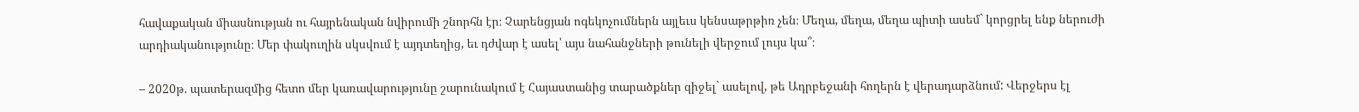հավաքական միասնության ու հայրենական նվիրումի շնորհն էր։ Չարենցյան ոգեկոչումներն այլեւս կենսաթրթիռ չեն։ Մեղա, մեղա, մեղա պիտի ասեմ` կորցրել ենք ներուժի արդիականությունը։ Մեր փակուղին սկսվում է այդտեղից, եւ դժվար է ասել՝ այս նահանջների թունելի վերջում լույս կա՞։

– 2020թ. պատերազմից հետո մեր կառավարությունը շարունակում է Հայաստանից տարածքներ զիջել` ասելով, թե Ադրբեջանի հողերն է վերադարձնում: Վերջերս էլ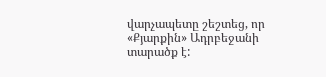վարչապետը շեշտեց, որ «Քյարքին» Ադրբեջանի տարածք է: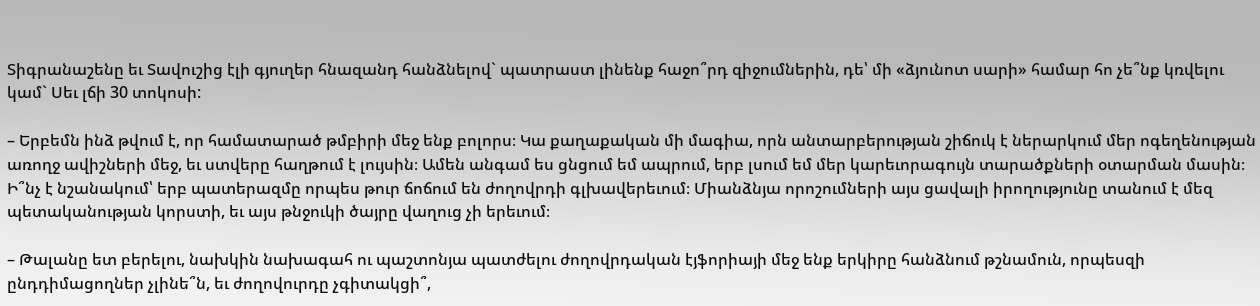Տիգրանաշենը եւ Տավուշից էլի գյուղեր հնազանդ հանձնելով` պատրաստ լինենք հաջո՞րդ զիջումներին, դե՝ մի «ձյունոտ սարի» համար հո չե՞նք կռվելու կամ` Սեւ լճի 30 տոկոսի:

– Երբեմն ինձ թվում է, որ համատարած թմբիրի մեջ ենք բոլորս։ Կա քաղաքական մի մագիա, որն անտարբերության շիճուկ է ներարկում մեր ոգեղենության առողջ ավիշների մեջ, եւ ստվերը հաղթում է լույսին։ Ամեն անգամ ես ցնցում եմ ապրում, երբ լսում եմ մեր կարեւորագույն տարածքների օտարման մասին։ Ի՞նչ է նշանակում՝ երբ պատերազմը որպես թուր ճոճում են ժողովրդի գլխավերեւում։ Միանձնյա որոշումների այս ցավալի իրողությունը տանում է մեզ պետականության կորստի, եւ այս թնջուկի ծայրը վաղուց չի երեւում։

– Թալանը ետ բերելու, նախկին նախագահ ու պաշտոնյա պատժելու ժողովրդական էյֆորիայի մեջ ենք երկիրը հանձնում թշնամուն, որպեսզի ընդդիմացողներ չլինե՞ն, եւ ժողովուրդը չգիտակցի՞,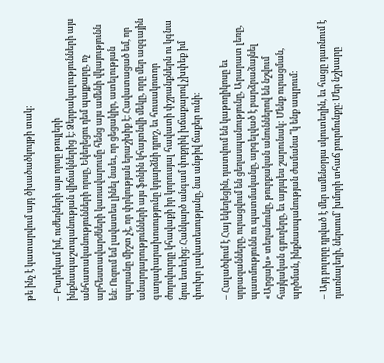թե ինչ է կատարվում այդ ծխածածկույթի տակ:

– Բարեկամ իմ, ուժեղների այս որսը թույլերի ինքնապաշտպանության վիճակներից է։ Ձերբակալությունների այս անհատականությունների որսը, Եկեղեցու դեմ պայքարը, ոչ արհեստավարժների կառավարումը հենց այս ամենի վկայությունն են։ Ուզում եմ լավատես լինել նաեւ, որ ցեցակիր, ատելության պարանը միշտ չէ, որ փրկության երաշխիք է։ Հավատացած եմ, որ անարդարությունների այս ֆոնին կհայտնվի մեկը, որը մեր ազգային գաղափարախոսությունը կդարձնի դրոշ, եւ հուսակոտոր ժողովուրդը կհավաքի իր կորուսյալ հավատի փշրանքներն ու կգնա նրա ետեւից։ Հանկարծ անգամ փոքրիկ խճաքարով չխփեք իմ փուխր լավատեսությանը, նա անթիվ ճաքեր ունի։

– Հալածվում է Հայ եկեղեցին, դատվում են կաթողիկոսը եւ սրբազանները, ուրացվում են ցեղասպանությունը, Արարատ լեռը, պատմությունն ու պատմականը, արգելված է բարձրաձայնել «Արցախ» տեղանունը, թուրքական անուններով են նշվում հայկական գյուղերը, եւ այդպես շարունակ: Մենք ուրացման, պղծման, ինքնասպանության ժամանա՞կ ենք ապրում:

– Այդ բոլորը դրված է մեր ամենօրյա սկուտեղին, եւ հացը դառնում է դառնալեղի, ներսում՝ խմորի տհաճ բուրմունքը։ Մեր նշխարը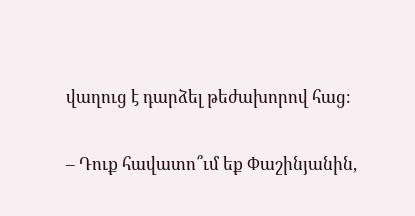վաղուց է դարձել թեժախորով հաց։

– Դուք հավատո՞ւմ եք Փաշինյանին,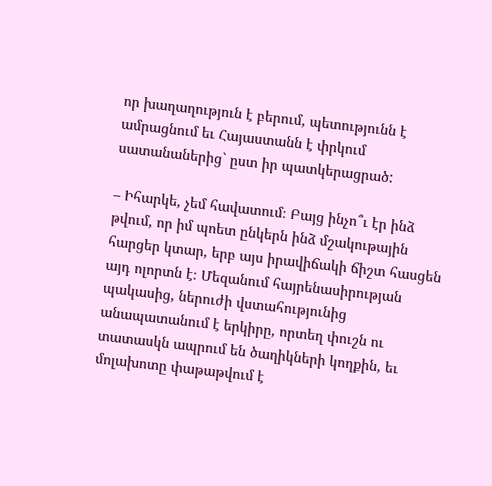որ խաղաղություն է բերում, պետությունն է ամրացնում եւ Հայաստանն է փրկում սատանաներից` ըստ իր պատկերացրած:

– Իհարկե, չեմ հավատում։ Բայց ինչո՞ւ էր ինձ թվում, որ իմ պոետ ընկերն ինձ մշակութային հարցեր կտար, երբ այս իրավիճակի ճիշտ հասցեն այդ ոլորտն է։ Մեզանում հայրենասիրության պակասից, ներուժի վստահությունից անապատանում է երկիրը, որտեղ փուշն ու տատասկն ապրում են ծաղիկների կողքին, եւ մոլախոտը փաթաթվում է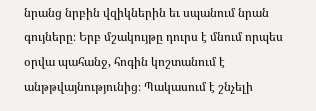նրանց նրբին վզիկներին եւ սպանում նրան գույները։ Երբ մշակույթը դուրս է մնում որպես օրվա պահանջ, հոգին կոշտանում է անթթվայնությունից։ Պակասում է շնչելի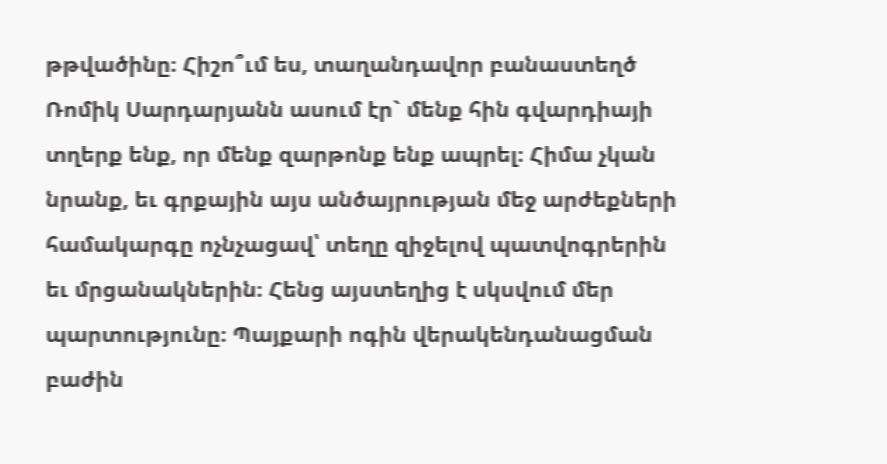թթվածինը։ Հիշո՞ւմ ես, տաղանդավոր բանաստեղծ Ռոմիկ Սարդարյանն ասում էր` մենք հին գվարդիայի տղերք ենք, որ մենք զարթոնք ենք ապրել։ Հիմա չկան նրանք, եւ գրքային այս անծայրության մեջ արժեքների համակարգը ոչնչացավ՝ տեղը զիջելով պատվոգրերին եւ մրցանակներին։ Հենց այստեղից է սկսվում մեր պարտությունը։ Պայքարի ոգին վերակենդանացման բաժին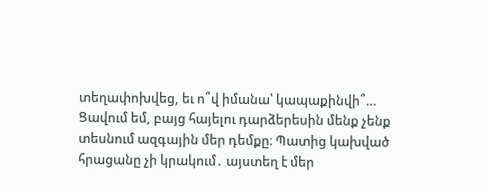տեղափոխվեց, եւ ո՞վ իմանա՝ կապաքինվի՞… Ցավում եմ, բայց հայելու դարձերեսին մենք չենք տեսնում ազգային մեր դեմքը։ Պատից կախված հրացանը չի կրակում․ այստեղ է մեր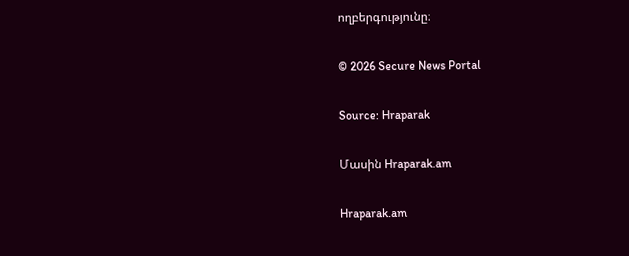ողբերգությունը։

© 2026 Secure News Portal

Source: Hraparak

Մասին Hraparak.am

Hraparak.am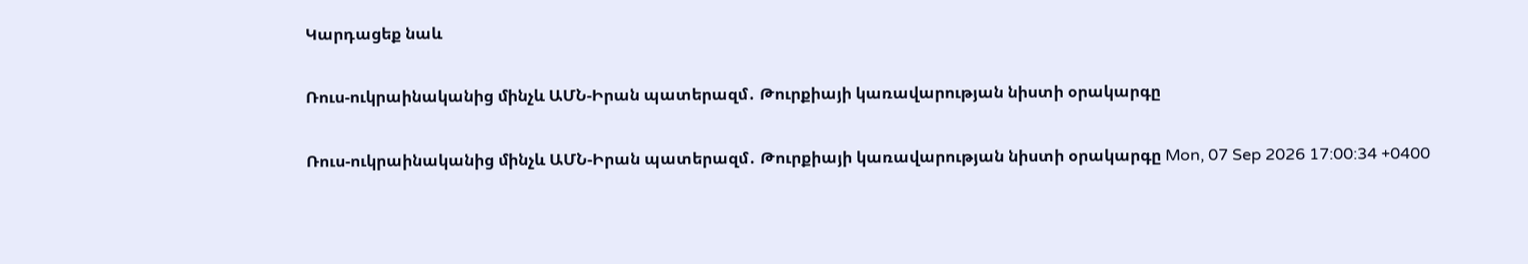Կարդացեք նաև

Ռուս-ուկրաինականից մինչև ԱՄՆ-Իրան պատերազմ․ Թուրքիայի կառավարության նիստի օրակարգը

Ռուս-ուկրաինականից մինչև ԱՄՆ-Իրան պատերազմ․ Թուրքիայի կառավարության նիստի օրակարգը Mon, 07 Sep 2026 17:00:34 +0400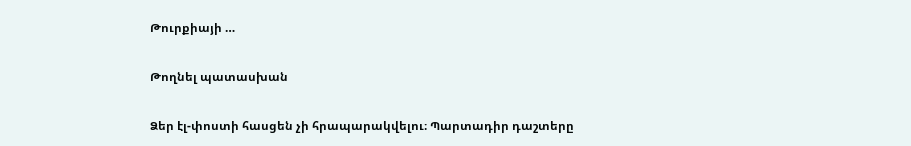Թուրքիայի …

Թողնել պատասխան

Ձեր էլ-փոստի հասցեն չի հրապարակվելու։ Պարտադիր դաշտերը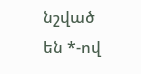նշված են *-ով